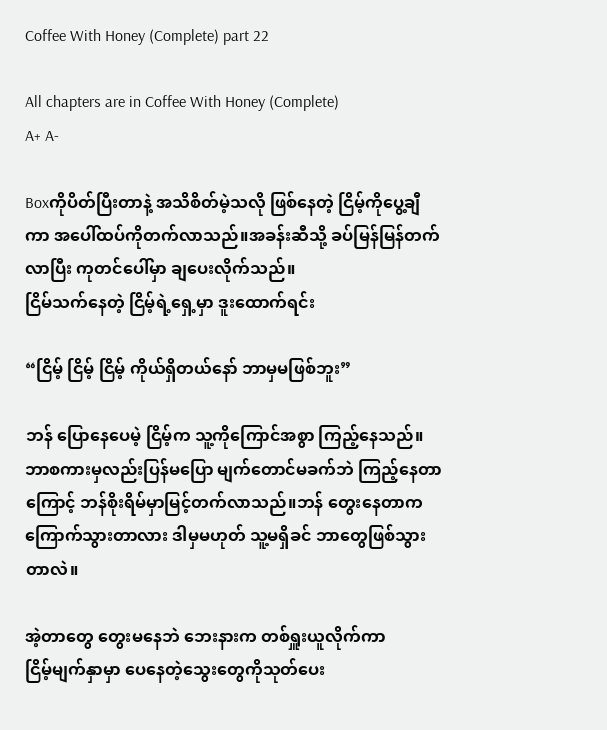Coffee With Honey (Complete) part 22

All chapters are in Coffee With Honey (Complete)
A+ A-

Boxကိုပိတ်ပြီးတာနဲ့ အသိစိတ်မဲ့သလို ဖြစ်နေတဲ့ ငြိမ့်ကိုပွေ့ချီကာ အပေါ်ထပ်ကိုတက်လာသည်။အခန်းဆီသို့ ခပ်မြန်မြန်တက်လာပြီး ကုတင်ပေါ်မှာ ချပေးလိုက်သည်။
ငြိမ်သက်နေတဲ့ ငြိမ့်ရဲ့ရှေ့မှာ ဒူးထောက်ရင်း

“ငြိမ့် ငြိမ့် ငြိမ့် ကိုယ်ရှိတယ်နော် ဘာမှမဖြစ်ဘူး”

ဘန် ပြောနေပေမဲ့ ငြိမ့်က သူ့ကိုကြောင်အစွာ ကြည့်နေသည်။
ဘာစကားမှလည်းပြန်မပြော မျက်တောင်မခက်ဘဲ ကြည့်နေတာကြောင့် ဘန်စိုးရိမ်မှာမြင့်တက်လာသည်။ဘန် တွေးနေတာက ကြောက်သွားတာလား ဒါမှမဟုတ် သူ့မရှိခင် ဘာတွေဖြစ်သွားတာလဲ။

အဲ့တာတွေ တွေးမနေဘဲ ဘေးနားက တစ်ရှူးယူလိုက်ကာ
ငြိမ့်မျက်နှာမှာ ပေနေတဲ့သွေးတွေကိုသုတ်ပေး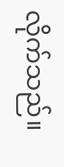လိုက်သည်။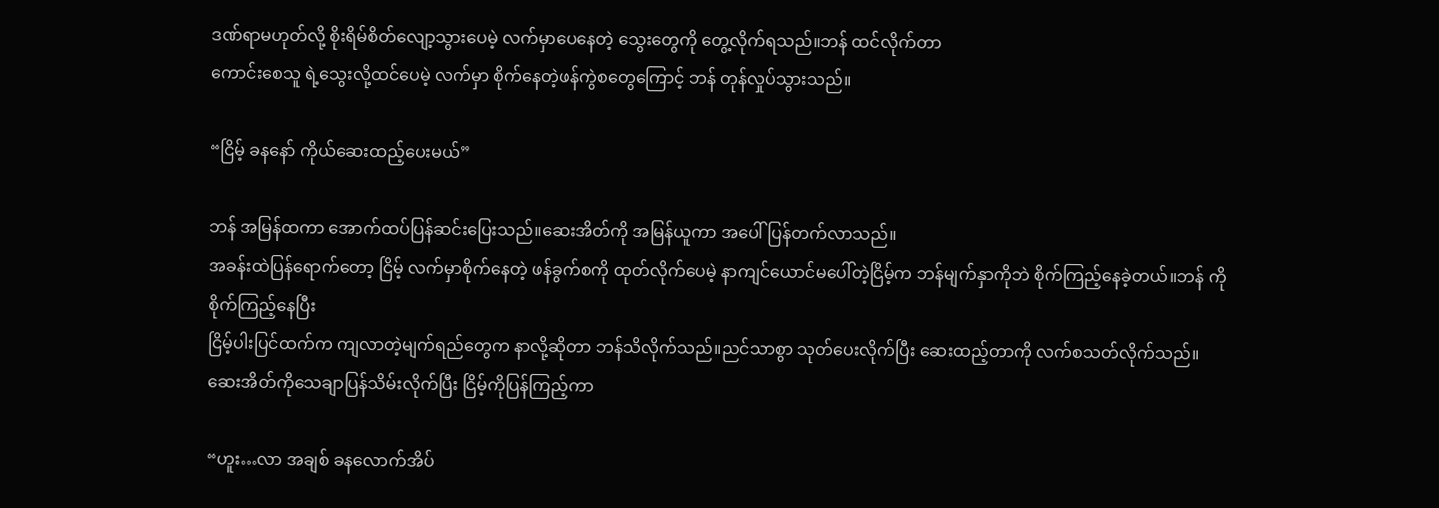ဒဏ်ရာမဟုတ်လို့ စိုးရိမ်စိတ်လျော့သွားပေမဲ့ လက်မှာပေနေတဲ့ သွေးတွေကို တွေ့လိုက်ရသည်။ဘန် ထင်လိုက်တာ
ကောင်းစေသူ ရဲ့သွေးလို့ထင်ပေမဲ့ လက်မှာ စိုက်နေတဲ့ဖန်ကွဲစတွေကြောင့် ဘန် တုန်လှုပ်သွားသည်။

“ငြိမ့် ခနနော် ကိုယ်ဆေးထည့်ပေးမယ်”

ဘန် အမြန်ထကာ အောက်ထပ်ပြန်ဆင်းပြေးသည်။ဆေးအိတ်ကို အမြန်ယူကာ အပေါ်ပြန်တက်လာသည်။
အခန်းထဲပြန်ရောက်တော့ ငြိမ့် လက်မှာစိုက်နေတဲ့ ဖန်ခွက်စကို ထုတ်လိုက်ပေမဲ့ နာကျင်ယောင်မပေါ်တဲ့ငြိမ့်က ဘန်မျက်နှာကိုဘဲ စိုက်ကြည့်နေခဲ့တယ်။ဘန် ကိုစိုက်ကြည့်နေပြီး
ငြိမ့်ပါးပြင်ထက်က ကျလာတဲ့မျက်ရည်တွေက နာလို့ဆိုတာ ဘန်သိလိုက်သည်။ညင်သာစွာ သုတ်ပေးလိုက်ပြီး ဆေးထည့်တာကို လက်စသတ်လိုက်သည်။ဆေးအိတ်ကိုသေချာပြန်သိမ်းလိုက်ပြီး ငြိမ့်ကိုပြန်ကြည့်ကာ

“ဟူး…လာ အချစ် ခနလောက်အိပ်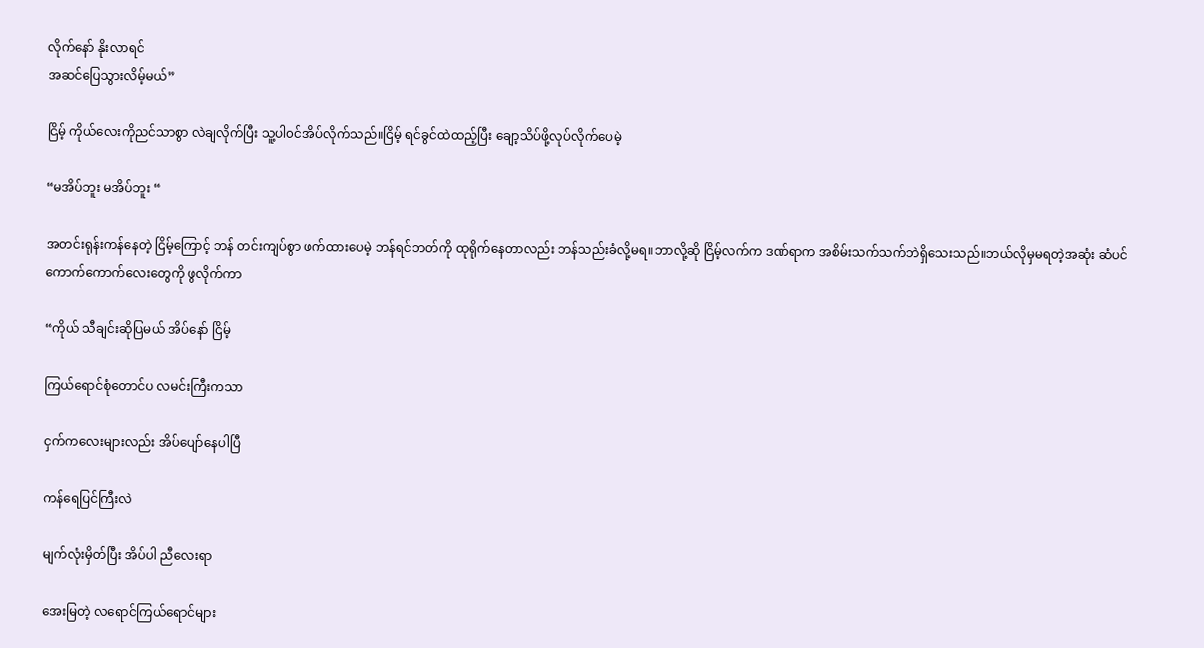လိုက်နော် နိုးလာရင်
အဆင်ပြေသွားလိမ့်မယ်”

ငြိမ့် ကိုယ်လေးကိုညင်သာစွာ လဲချလိုက်ပြီး သူ့ပါ၀င်အိပ်လိုက်သည်။ငြိမ့် ရင်ခွင်ထဲထည့်ပြီး ချော့သိပ်ဖို့လုပ်လိုက်ပေမဲ့

“မအိပ်ဘူး မအိပ်ဘူး “

အတင်းရုန်းကန်နေတဲ့ ငြိမ့်ကြောင့် ဘန် တင်းကျပ်စွာ ဖက်ထားပေမဲ့ ဘန်ရင်ဘတ်ကို ထုရိုက်နေတာလည်း ဘန်သည်းခံလို့မရ။ဘာလို့ဆို ငြိမ့်လက်က ဒဏ်ရာက အစိမ်းသက်သက်ဘဲရှိသေးသည်။ဘယ်လိုမှမရတဲ့အဆုံး ဆံပင်ကောက်ကောက်လေးတွေကို ဖွလိုက်ကာ

“ကိုယ် သီချင်းဆိုပြမယ် အိပ်နော် ငြိမ့်

ကြယ်ရောင်စုံတောင်ပ လမင်းကြီးကသာ

ငှက်ကလေးများလည်း ‌အိပ်ပျော်‌နေပါပြီ

ကန်ရေပြင်ကြီးလဲ

မျက်လုံးမှိတ်ပြီး အိပ်ပါ ညီလေးရာ

အေးမြတဲ့ လရောင်ကြယ်ရောင်များ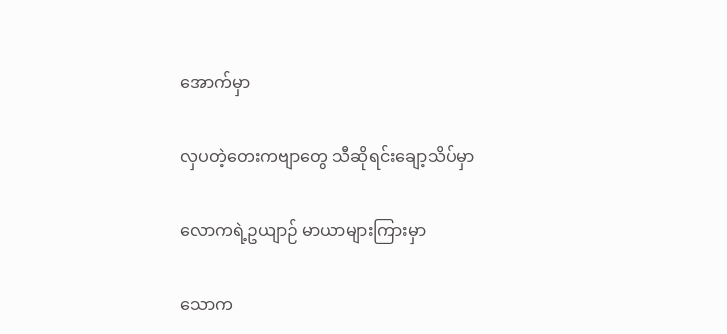အောက်မှာ

လှပတဲ့တေးကဗျာတွေ သီဆိုရင်းချော့သိပ်မှာ

လောကရဲ့ဥယျာဉ် မာယာများကြားမှာ

သောက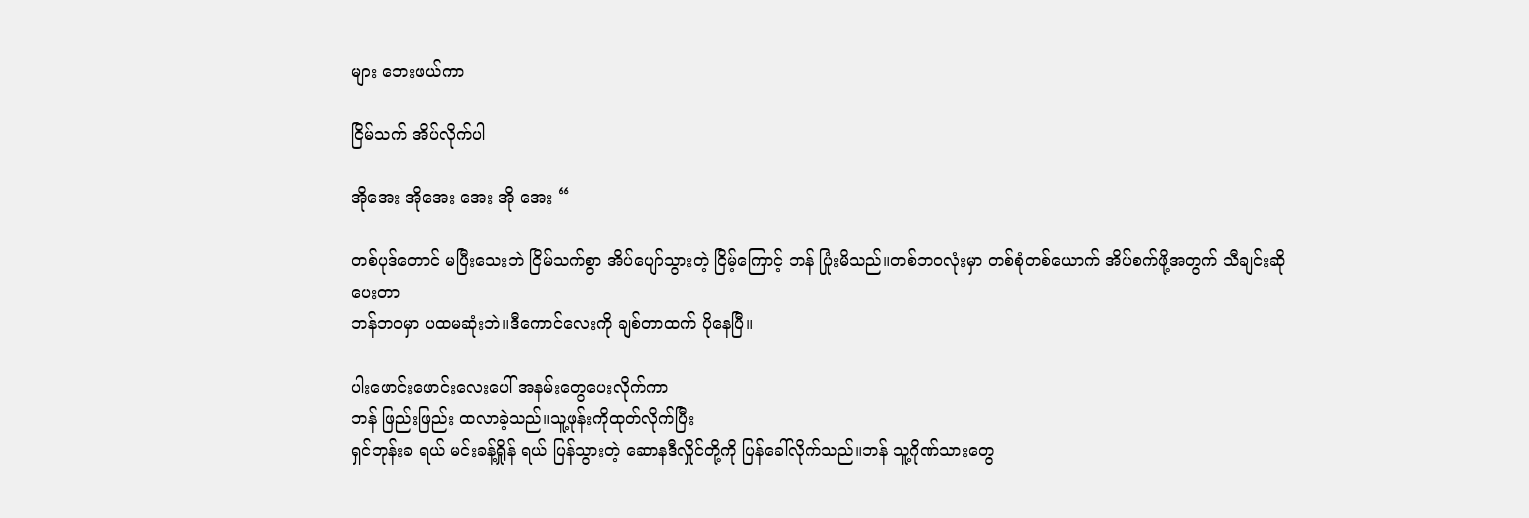များ ဘေးဖယ်ကာ

ငြိမ်သက် အိပ်လိုက်ပါ

အိုအေး အိုအေး အေး အို အေး “

တစ်ပုဒ်တောင် မပြီးသေးဘဲ ငြိမ်သက်စွာ ‌အိပ်ပျော်သွားတဲ့ ငြိမ့်ကြောင့် ဘန် ပြုံးမိသည်။တစ်ဘ၀လုံးမှာ တစ်စုံတစ်ယောက် အိပ်စက်ဖို့အတွက် သီချင်းဆိုပေးတာ
ဘန်ဘ၀မှာ ပထမဆုံးဘဲ။ဒီကောင်လေးကို ချစ်တာထက် ပိုနေပြီ။

ပါးဖောင်းဖောင်းလေးပေါ် အနမ်းတွေပေးလိုက်ကာ
ဘန် ဖြည်းဖြည်း ထလာခဲ့သည်။သူ့ဖုန်းကိုထုတ်လိုက်ပြီး
ရှင်ဘုန်းခ ရယ် မင်းခန့်ရှိုန် ရယ် ပြန်သွားတဲ့ ဆောနဒီလှိုင်တို့ကို ပြန်ခေါ်လိုက်သည်။ဘန် သူ့ဂိုဏ်သားတွေ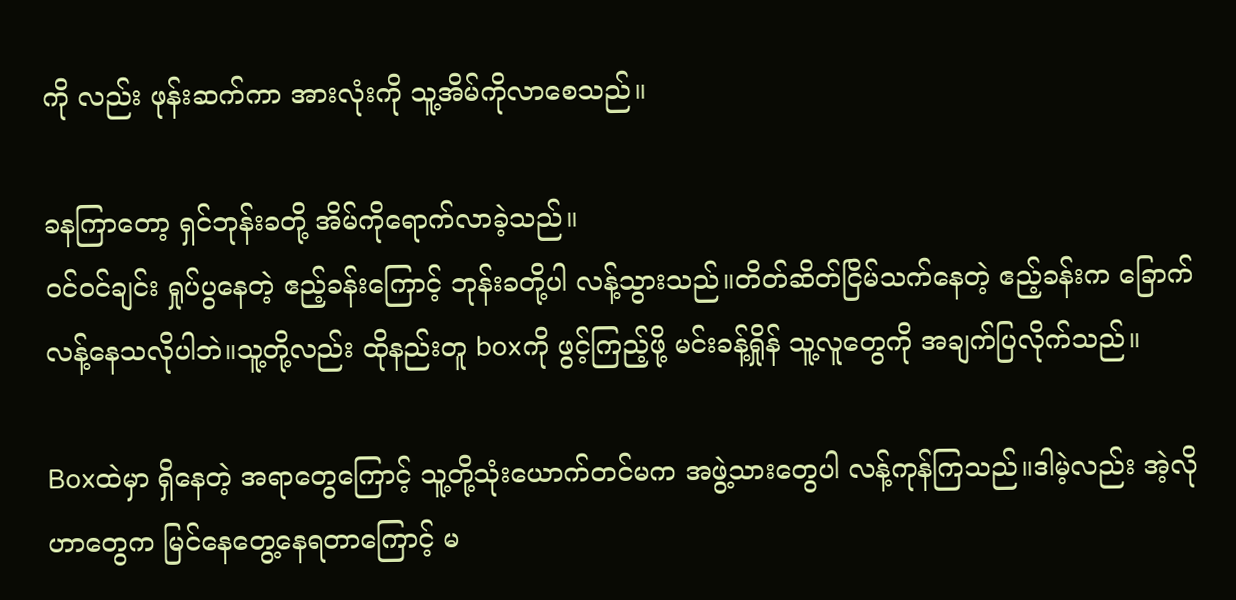ကို လည်း ဖုန်းဆက်ကာ အားလုံးကို သူ့အိမ်ကိုလာစေသည်။

ခနကြာတော့ ရှင်ဘုန်းခတို့ အိမ်ကိုရောက်လာခဲ့သည်။
၀င်၀င်ချင်း ရှုပ်ပွနေတဲ့ ဧည့်ခန်းကြောင့် ဘုန်းခတို့ပါ လန့်သွားသည်။တိတ်ဆိတ်ငြိမ်သက်နေတဲ့ ဧည့်ခန်းက ခြောက်လန့်နေသလိုပါဘဲ။သူ့တို့လည်း ထိုနည်းတူ boxကို ဖွင့်ကြည့်ဖို့ မင်းခန့်ရှိုန် သူ့လူတွေကို အချက်ပြလိုက်သည်။

Boxထဲမှာ ရှိနေတဲ့ အရာတွေကြောင့် သူ့တို့သုံးယောက်တင်မက အဖွဲ့သားတွေပါ လန့်ကုန်ကြသည်။ဒါမဲ့လည်း အဲ့လိုဟာတွေက မြင်နေတွေ့နေရတာကြောင့် မ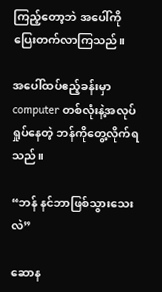ကြည့်တော့ဘဲ အပေါ်ကိုပြေးတက်လာကြသည်။

အပေါ်ထပ်ဧည့်ခန်းမှာ computer တစ်လုံးနဲ့အလုပ်ရှုပ်နေတဲ့ ဘန်ကိုတွေ့လိုက်ရသည်။

“ဘန် နင်ဘာဖြစ်သွားသေးလဲ”

ဆောန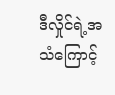ဒီလှိုင်ရဲ့အသံကြောင့်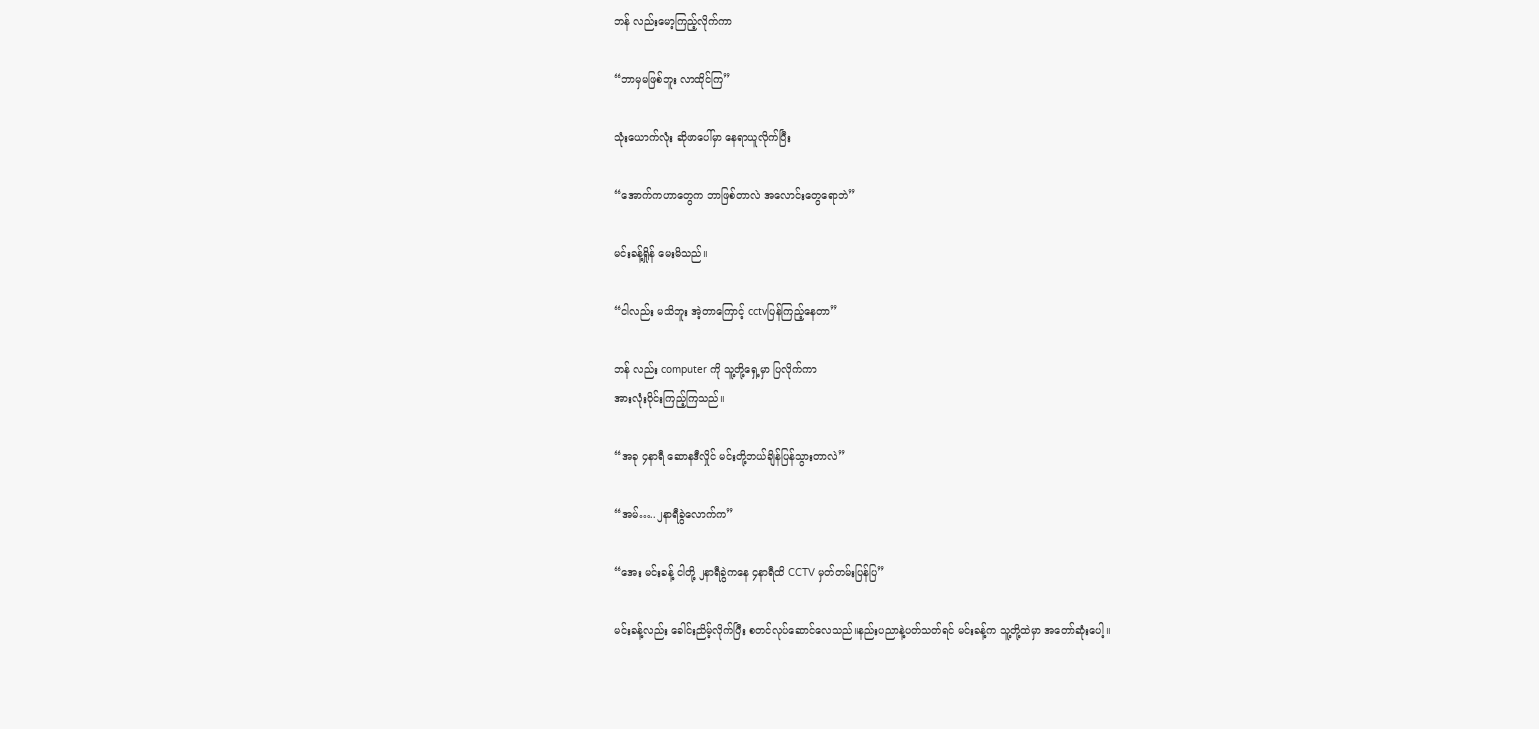ဘန် လည်းမော့ကြည့်လိုက်ကာ

“ဘာမှမဖြစ်ဘူး လာထိုင်ကြ”

သုံးယောက်လုံး ဆိုဖာပေါ်မှာ နေရာယူလိုက်ပြီး

“အောက်ကဟာတွေက ဘာဖြစ်တာလဲ အလောင်းတွေရောဘဲ”

မင်းခန့်ရှိုန် မေးမိသည်။

“ငါလည်း မသိဘူး အဲ့တာကြောင့် cctvပြန်ကြည့်နေတာ”

ဘန် လည်း computer ကို သူ့တို့ရှေ့မှာ ပြလိုက်ကာ
အားလုံး၀ိုင်းကြည့်ကြသည်။

“အခု ၄နာရီ ဆောနဒီလှိုင် မင်းတို့ဘယ်ချိန်ပြန်သွားတာလဲ”

“အမ်…..၂နာရီခွဲလောက်က”

“အေး မင်းခန့် ငါတို့ ၂နာရီခွဲကနေ ၄နာရီထိ CCTV မှတ်တမ်းပြန်ပြ”

မင်းခန့်လည်း ခေါင်းညိမ့်လိုက်ပြီး စတင်လုပ်ဆောင်လေသည်။နည်းပညာနဲ့ပတ်သတ်ရင် မင်းခန့်က သူ့တို့ထဲမှာ အတော်ဆုံးပေါ့။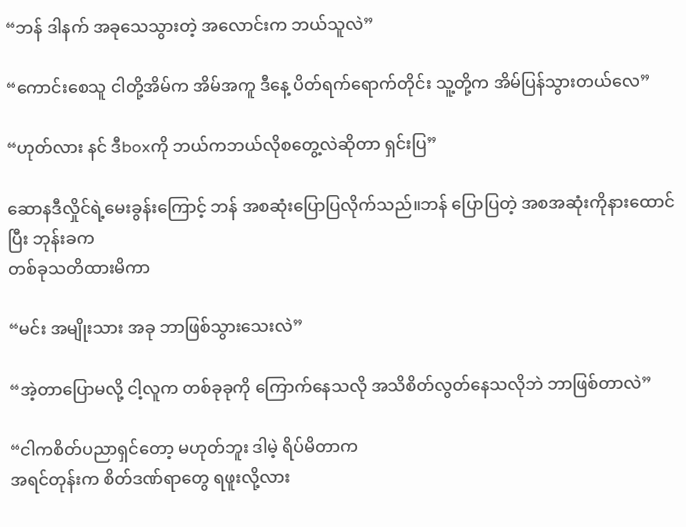“ဘန် ဒါနက် အခုသေသွားတဲ့ အလောင်းက ဘယ်သူလဲ”

“ကောင်းစေသူ ငါတို့အိမ်က အိမ်အကူ ဒီနေ့ ပိတ်ရက်ရောက်တိုင်း သူ့တို့က အိမ်ပြန်သွားတယ်လေ”

“ဟုတ်လား နင် ဒီboxကို ဘယ်ကဘယ်လိုစတွေ့လဲဆိုတာ ရှင်းပြ”

ဆောနဒီလှိုင်ရဲ့မေးခွန်းကြောင့် ဘန် အစဆုံးပြောပြလိုက်သည်။ဘန် ပြောပြတဲ့ အစအဆုံးကိုနားထောင်ပြီး ဘုန်းခက
တစ်ခုသတိထားမိကာ

“မင်း အမျိုးသား အခု ဘာဖြစ်သွားသေးလဲ”

“အဲ့တာပြောမလို့ ငါ့လူက တစ်ခုခုကို ကြောက်နေသလို အသိစိတ်လွတ်နေသလိုဘဲ ဘာဖြစ်တာလဲ”

“ငါကစိတ်ပညာရှင်တော့ မဟုတ်ဘူး ဒါမဲ့ ရိပ်မိတာက
အရင်တုန်းက စိတ်ဒဏ်ရာတွေ ရဖူးလို့လား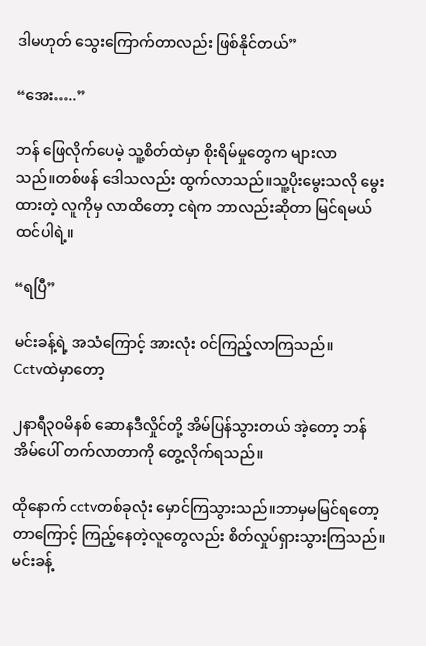ဒါမဟုတ် သွေးကြောက်တာလည်း ဖြစ်နိုင်တယ်”

“အေး…..”

ဘန် ဖြေလိုက်ပေမဲ့ သူ့စိတ်ထဲမှာ စိုးရိမ်မှုတွေက များလာသည်။‌တစ်ဖန် ဒေါသလည်း ထွက်လာသည်။သူ့ပိုးမွေးသလို မွေးထားတဲ့ လူကိုမှ လာထိတော့ ငရဲက ဘာလည်းဆိုတာ မြင်ရမယ် ထင်ပါရဲ့။

“ရပြီ”

မင်းခန့်ရဲ့ အသံကြောင့် အားလုံး ၀င်ကြည့်လာကြသည်။
Cctvထဲမှာတော့

၂နာရီ၃၀မိနစ် ‌ဆောနဒီလှိုင်တို့ အိမ်ပြန်သွားတယ် အဲ့တော့ ဘန်အိမ်ပေါ် တက်လာတာကို တွေ့လိုက်ရသည်။

ထိုနောက် cctvတစ်ခုလုံး မှောင်ကြသွားသည်။ဘာမှမမြင်ရတော့တာကြောင့် ကြည့်နေတဲ့လူတွေလည်း စိတ်လှုပ်ရှားသွားကြသည်။မင်းခန့်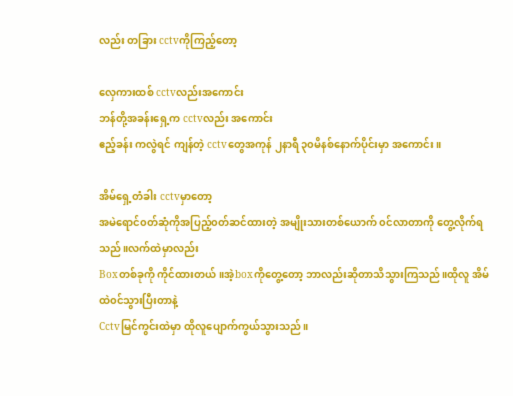လည်း တခြား cctvကိုကြည့်တော့

လှေကားထစ် cctvလည်းအကောင်း
ဘန်တို့အခန်းရှေ့က cctvလည်း အကောင်း
ဧည့်ခန်း ကလွဲရင် ကျန်တဲ့ cctvတွေအကုန် ၂နာရီ ၃၀မိနစ်နောက်ပိုင်းမှာ အကောင်း။

အိမ်ရှေ့တံခါး cctvမှာတော့
အမဲရောင်၀တ်ဆုံကိုအပြည့်၀တ်ဆင်ထားတဲ့ အမျိုးသားတစ်ယောက် ၀င်လာတာကို တွေ့လိုက်ရသည်။လက်ထဲမှာလည်း
Boxတစ်ခုကို ကိုင်ထားတယ်။အဲ့boxကိုတွေ့တော့ ဘာလည်းဆိုတာသိသွားကြသည်။ထိုလူ အိမ်ထဲ၀င်သွားပြီးတာနဲ့
Cctvမြင်ကွင်းထဲမှာ ထိုလူပျောက်ကွယ်သွားသည်။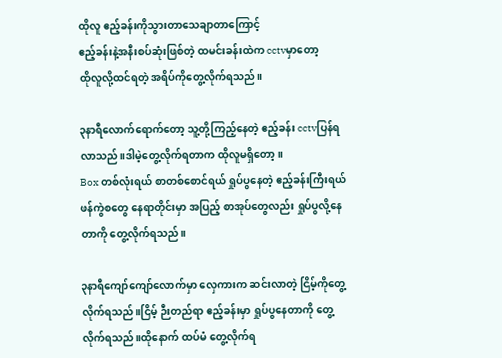ထိုလူ ဧည့်ခန်းကိုသွားတာသေချာတာကြောင့်
ဧည့်ခန်းနဲ့အနီးစပ်ဆုံးဖြစ်တဲ့ ထမင်းခန်းထဲက cctvမှာတော့
ထိုလူလို့ထင်ရတဲ့ အရိပ်ကိုတွေ့လိုက်ရသည်။

၃နာရီလောက်ရောက်တော့ သူ့တို့ကြည့်နေတဲ့ ဧည့်ခန်း cctvပြန်ရလာသည်။ဒါမဲ့တွေ့လိုက်ရတာက ထိုလူမရှိတော့။
Box တစ်လုံးရယ် စာတစ်စောင်ရယ် ရှုပ်ပွနေတဲ့ ဧည့်ခန်းကြီးရယ် ဖန်ကွဲစတွေ နေရာတိုင်းမှာ အပြည့် စာအုပ်တွေလည်း ရှုပ်ပွလို့နေတာကို တွေ့လိုက်ရသည်။

၃နာရီကျော်ကျော်လောက်မှာ လှေကားက ဆင်းလာတဲ့ ငြိမ့်ကိုတွေ့လိုက်ရသည်။ငြိမ့် ဉီးတည်ရာ ဧည့်ခန်းမှာ ရှုပ်ပွနေတာကို တွေ့လိုက်ရသည်။ထိုနောက် ထပ်မံ တွေ့လိုက်ရ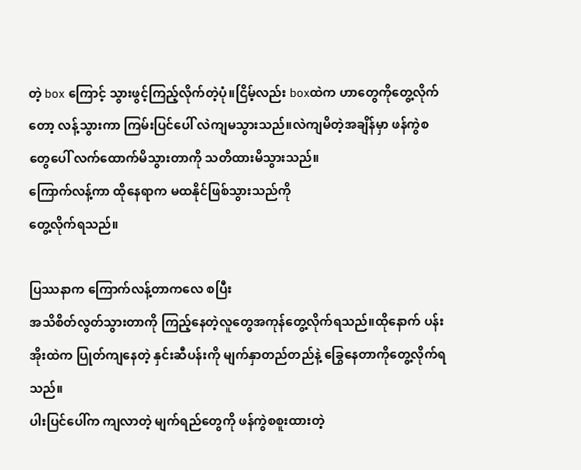တဲ့ box ကြောင့် သွားဖွင့်ကြည့်လိုက်တဲ့ပုံ။ငြိမ့်လည်း boxထဲက ဟာတွေကိုတွေ့လိုက်တော့ လန့်သွားကာ ကြမ်းပြင်ပေါ် လဲကျမသွားသည်။လဲကျမိတဲ့အချိန်မှာ ဖန်ကွဲစတွေပေါ် လက်ထောက်မိသွားတာကို သတိထားမိသွားသည်။
ကြောက်လန့်ကာ ထိုနေရာက မထနိုင်ဖြစ်သွားသည်ကို
တွေ့လိုက်ရသည်။

ပြဿနာက ကြောက်လန့်တာကလေ စပြီး
အသိစိတ်လွတ်သွားတာကို ကြည့်နေတဲ့လူတွေအကုန်တွေ့လိုက်ရသည်။ထိုနောက် ပန်းအိုးထဲက ပြုတ်ကျနေတဲ့ နှင်းဆီပန်းကို မျက်နှာတည်တည်နဲ့ ခြွေနေတာကိုတွေ့လိုက်ရသည်။
ပါးပြင်ပေါ်က ကျလာတဲ့ မျက်ရည်တွေကို ဖန်ကွဲစစူးထားတဲ့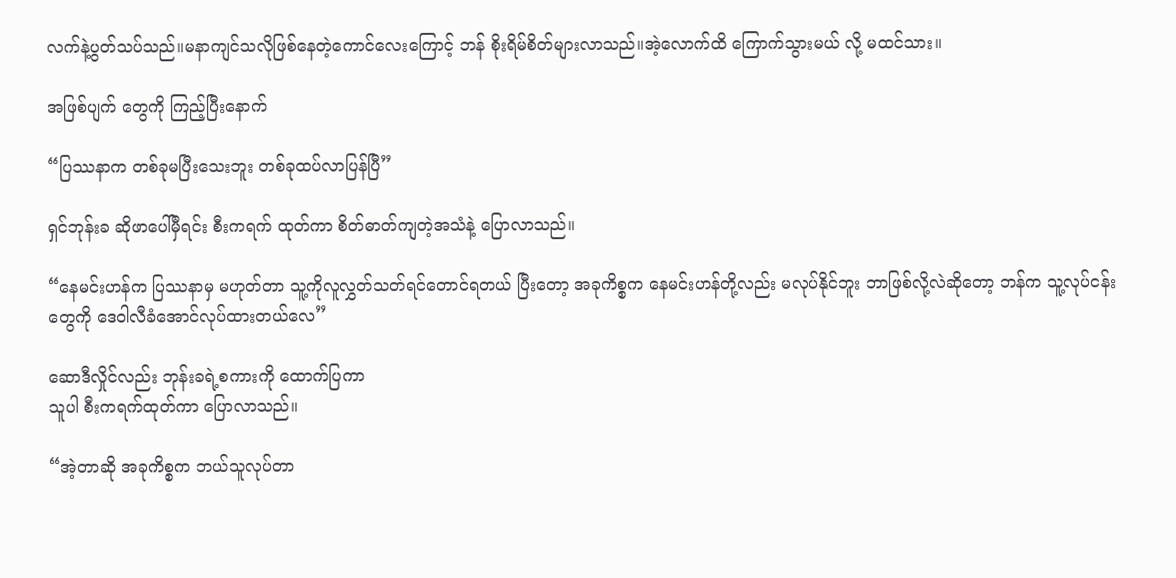လက်နဲ့ပွတ်သပ်သည်။မနာကျင်သလိုဖြစ်နေတဲ့ကောင်လေးကြောင့် ဘန် စိုးရိမ်စိတ်များလာသည်။အဲ့လောက်ထိ ကြောက်သွားမယ် လို့ မထင်သား။

အဖြစ်ပျက် တွေကို ကြည့်ပြီးနောက်

“ပြဿနာက တစ်ခုမပြီးသေးဘူး တစ်ခုထပ်လာပြန်ပြီ”

ရှင်ဘုန်းခ ဆိုဖာပေါ်မှီရင်း စီးကရက် ထုတ်ကာ စိတ်ဓာတ်ကျတဲ့အသံနဲ့ ပြောလာသည်။

“နေမင်းဟန်က ပြဿနာမှ မဟုတ်တာ သူ့ကိုလူလွှတ်သတ်ရင်တောင်ရတယ် ပြီးတော့ အခုကိစ္စက နေမင်းဟန်တို့လည်း မလုပ်နိုင်ဘူး ဘာဖြစ်လို့လဲဆိုတော့ ဘန်က သူ့လုပ်ငန်းတွေကို ဒေဝါလီခံအောင်လုပ်ထားတယ်လေ”

ဆောဒီလှိုင်လည်း ဘုန်းခရဲ့စကားကို ထောက်ပြကာ
သူပါ စီးကရက်ထုတ်ကာ ပြောလာသည်။

“အဲ့တာဆို အခုကိစ္စက ဘယ်သူလုပ်တာ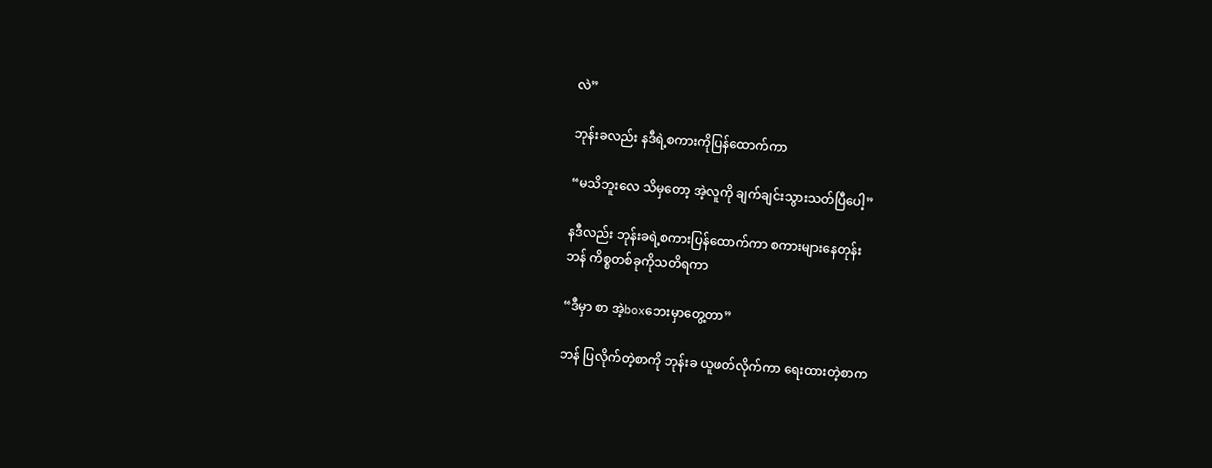လဲ”

ဘုန်းခလည်း နဒီရဲ့စကားကိုပြန်ထောက်ကာ

“မသိဘူးလေ သိမှ‌တော့ အဲ့လူကို ချက်ချင်းသွားသတ်ပြီပေါ့”

နဒီလည်း ဘုန်းခရဲ့စကားပြန်ထောက်ကာ စကားများနေတုန်း
ဘန် ကိစ္စတစ်ခုကိုသတိရကာ

“ဒီမှာ စာ အဲ့boxဘေးမှာတွေ့တာ”

ဘန် ပြလိုက်တဲ့စာကို ဘုန်းခ ယူဖတ်လိုက်ကာ ရေးထားတဲ့စာက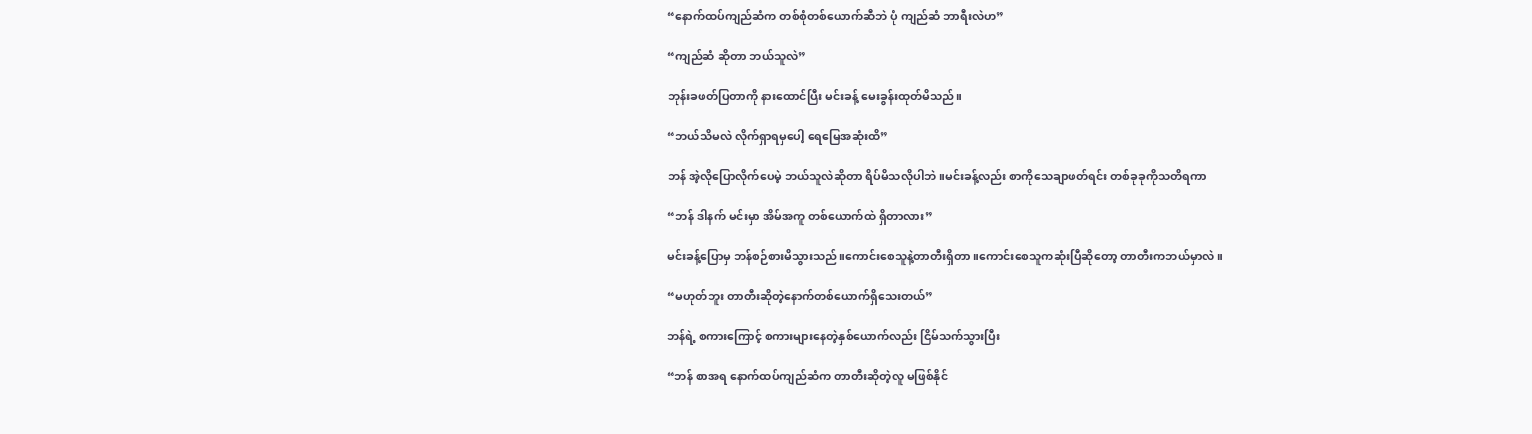“နောက်ထပ်ကျည်ဆံက တစ်စုံတစ်ယောက်ဆီဘဲ ပုံ ကျည်ဆံ ဘာရီးလဲဟ”

“ကျည်ဆံ ဆိုတာ ဘယ်သူလဲ”

ဘုန်းခဖတ်ပြတာကို နားထောင်ပြီး မင်းခန့် မေးခွန်းထုတ်မိသည်။

“ဘယ်သိမလဲ လိုက်ရှာရမှပေါ့ ရေမြေအဆုံးထိ”

ဘန် အဲ့လိုပြောလိုက်ပေမဲ့ ဘယ်သူလဲဆိုတာ ရိပ်မိသလိုပါဘဲ။မင်းခန့်လည်း စာကိုသေချာဖတ်ရင်း တစ်ခုခုကိုသတိရကာ

“ဘန် ဒါနက် မင်းမှာ အိမ်အကူ တစ်ယောက်ထဲ ရှိတာလား”

မင်းခန့်ပြောမှ ဘန်စဉ်စားမိသွားသည်။ကောင်းစေသူနဲ့တာတီးရှိတာ။ကောင်းစေသူကဆုံးပြီဆိုတော့ တာတီးကဘယ်မှာလဲ။

“မဟုတ်ဘူး တာတီးဆိုတဲ့နောက်တစ်ယောက်ရှိသေးတယ်”

ဘန်ရဲ့ စကားကြောင့် စကားများနေတဲ့နှစ်ယောက်လည်း ငြိမ်သက်သွားပြီး

“ဘန် စာအရ နောက်ထပ်ကျည်ဆံက တာတီးဆိုတဲ့လူ မဖြစ်နိုင်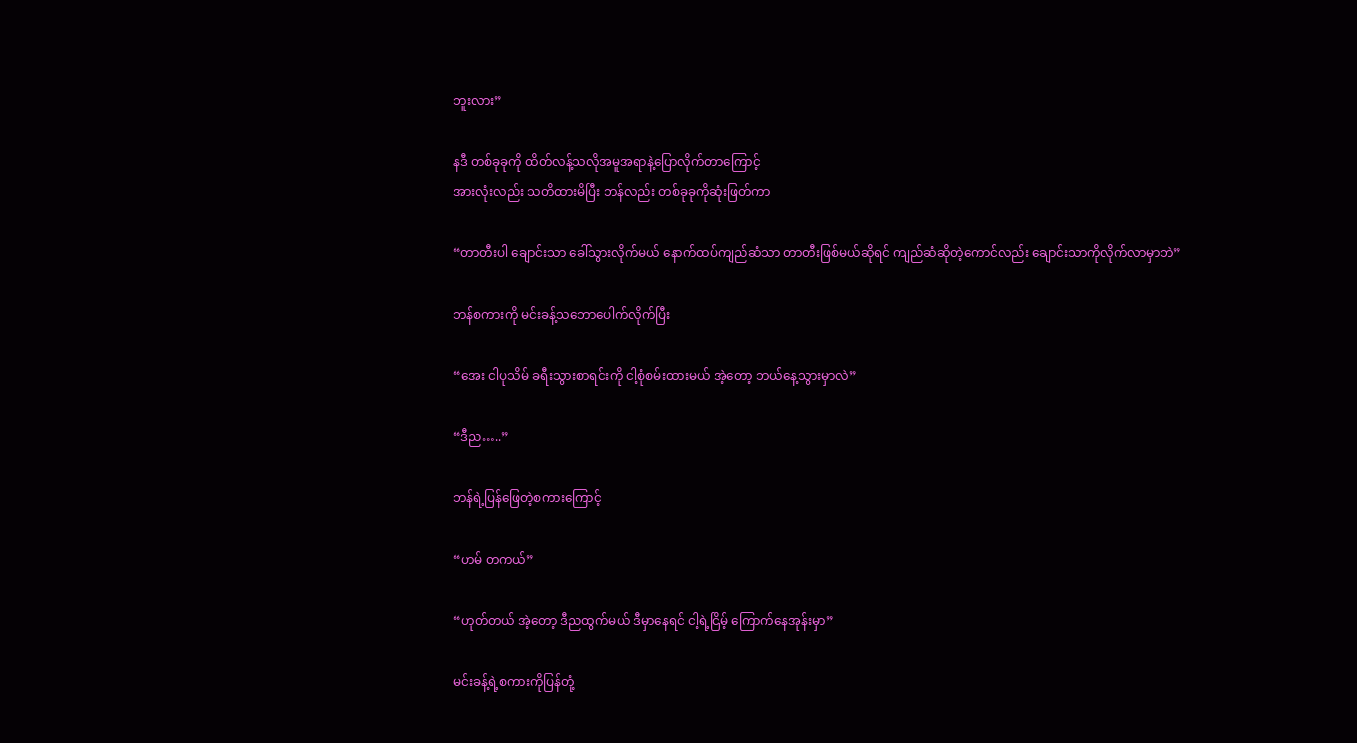ဘူးလား”

နဒီ တစ်ခုခုကို ထိတ်လန့်သလိုအမူအရာနဲ့ပြောလိုက်တာကြောင့်
အားလုံးလည်း သတိထားမိပြီး ဘန်လည်း တစ်ခုခုကိုဆုံးဖြတ်ကာ

“တာတီးပါ ချောင်းသာ ခေါ်သွားလိုက်မယ် နောက်ထပ်ကျည်ဆံသာ တာတီးဖြစ်မယ်ဆိုရင် ကျည်ဆံဆိုတဲ့ကောင်လည်း ချောင်းသာကိုလိုက်လာမှာဘဲ”

ဘန်စကားကို မင်းခန့်သဘောပေါက်လိုက်ပြီး

“အေး ငါပုသိမ် ခရီးသွားစာရင်းကို ငါ့စုံစမ်းထားမယ် အဲ့တော့ ဘယ်နေ့သွားမှာလဲ”

“ဒီည…..”

ဘန်ရဲ့ပြန်ဖြေတဲ့စကားကြောင့်

“ဟမ် တကယ်”

“ဟုတ်တယ် အဲ့တော့ ဒီညထွက်မယ် ဒီမှာနေရင် ငါ့ရဲ့ငြိမ့် ကြောက်နေအုန်းမှာ”

မင်းခန့်ရဲ့စကားကိုပြန်တုံ့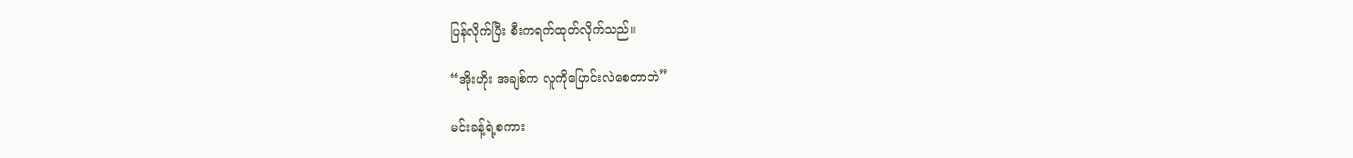ပြန်လိုက်ပြီး စီးကရက်ထုတ်လိုက်သည်။

“အိုးဟိုး အချစ်က လူကိုပြောင်းလဲစေတာဘဲ”

မင်းခန့်ရဲ့စကား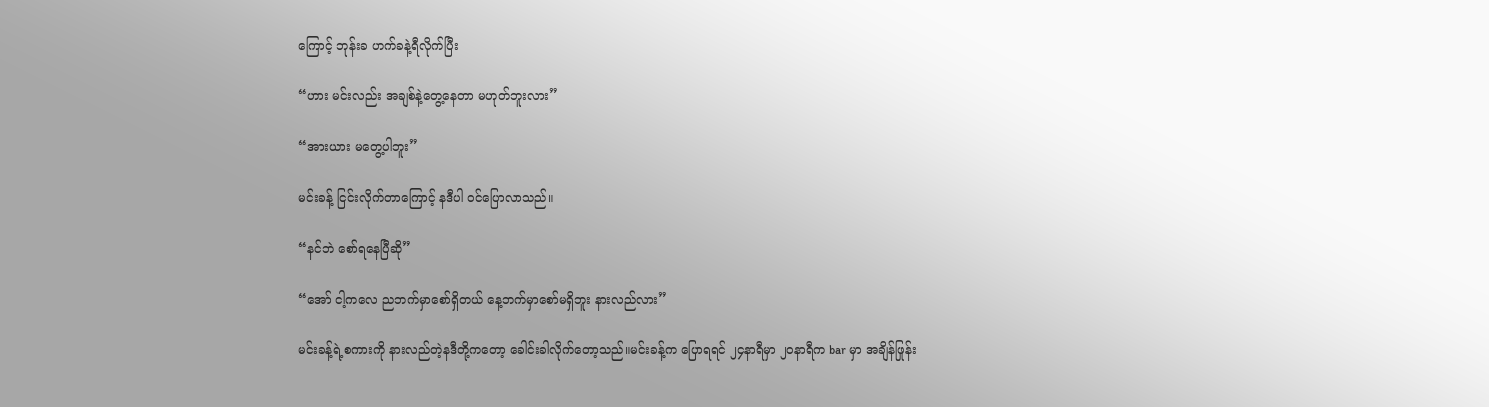ကြောင့် ဘုန်းခ ဟက်ခနဲ့ရီလိုက်ပြီး

“ဟား မင်းလည်း အချစ်နဲ့တွေ့နေတာ မဟုတ်ဘူးလား”

“အားယား မတွေ့ပါဘူး”

မင်းခန့် ငြင်းလိုက်တာကြောင့် နဒီပါ ၀င်ပြောလာသည်။

“နင်ဘဲ စော်ရနေပြီဆို”

“အော် ငါ့ကလေ ညဘက်မှာစော်ရှိတယ် နေ့ဘက်မှာစော်မရှိဘူး နားလည်လား”

မင်းခန့်ရဲ့စကားကို နားလည်တဲ့နဒီတို့ကတော့ ခေါင်းခါလိုက်တော့သည်။မင်းခန့်က ပြောရရင် ၂၄နာရီမှာ ၂၀နာရီက bar မှာ အချိန်ဖြုန်း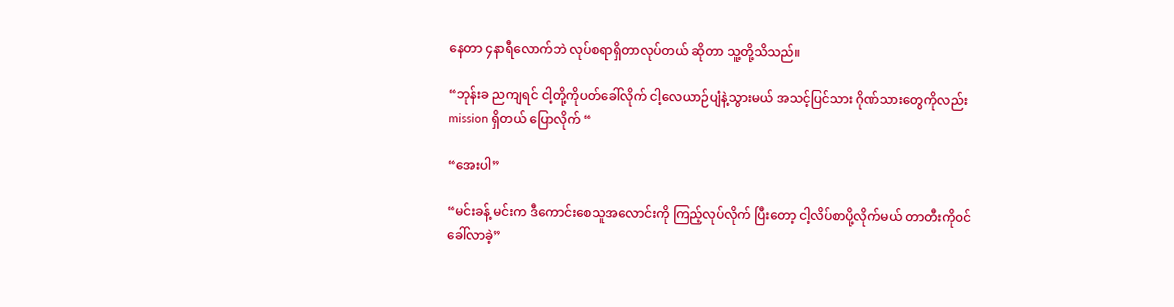နေတာ ၄နာရီလောက်ဘဲ လုပ်စရာရှိတာလုပ်တယ် ဆိုတာ သူ့တို့သိသည်။

“ဘုန်းခ ညကျရင် ငါ့တို့ကိုပတ်ခေါ်လိုက် ငါ့လေယာဉ်ပျံနဲ့သွားမယ် အသင့်ပြင်သား ဂိုဏ်သားတွေကိုလည်း mission ရှိတယ် ပြောလိုက် “

“အေးပါ”

“မင်းခန့် မင်းက ဒီကောင်းစေသူအလောင်းကို ကြည့်လုပ်လိုက် ပြီးတော့ ငါ့လိပ်စာပို့လိုက်မယ် တာတီးကို၀င်ခေါ်လာခဲ့”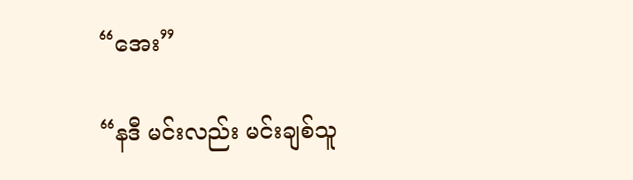“အေး”

“နဒီ မင်းလည်း မင်းချစ်သူ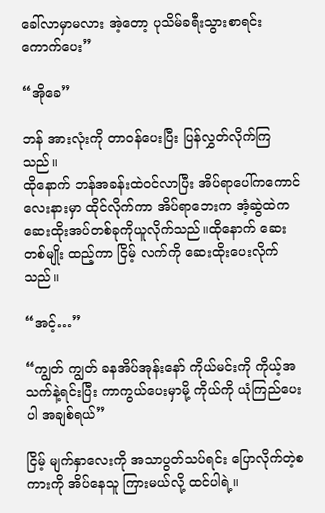ခေါ်လာမှာမလား အဲ့တော့ ပုသိမ်ခရီးသွားစာရင်းကောက်ပေး”

“အိုခေ”

ဘန် အားလုံးကို တာ၀န်ပေးပြီး ပြန်လွှတ်လိုက်ကြသည်။
ထိုနောက် ဘန်အခန်းထဲ၀င်လာပြီး အိပ်ရာပေါ်ကကောင်လေးနားမှာ ထိုင်လိုက်ကာ အိပ်ရာဘေးက အံ့ဆွဲထဲက ဆေးထိုးအပ်တစ်ခုကိုယူလိုက်သည်။ထိုနောက် ဆေးတစ်မျိုး ထည့်ကာ ငြိမ့် လက်ကို‌ ဆေးထိုးပေးလိုက်သည်။

“အင့်…”

“ကျွတ် ကျွတ် ခနအိပ်အုန်းနော် ကိုယ်မင်းကို ကိုယ့်အသက်နဲ့ရင်းပြီး ကာကွယ်ပေးမှာမို့ ကိုယ်ကို ယုံကြည်ပေးပါ အချစ်ရယ်”

ငြိမ့် မျက်နှာလေးကို အသာပွတ်သပ်ရင်း ပြောလိုက်တဲ့စကားကို အိပ်နေသူ ကြားမယ်လို့ ထင်ပါရဲ့။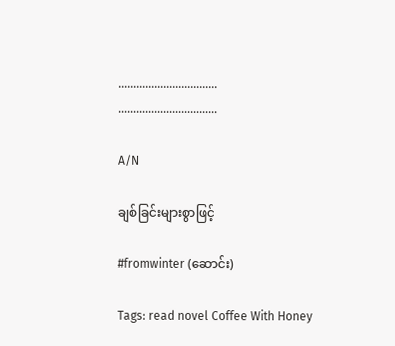……………………………
……………………………

A/N

ချစ်ခြင်းများစွာဖြင့်

#fromwinter (ဆောင်း)

Tags: read novel Coffee With Honey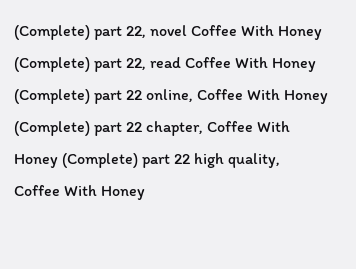(Complete) part 22, novel Coffee With Honey (Complete) part 22, read Coffee With Honey (Complete) part 22 online, Coffee With Honey (Complete) part 22 chapter, Coffee With Honey (Complete) part 22 high quality, Coffee With Honey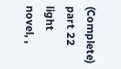(Complete) part 22 light novel, ,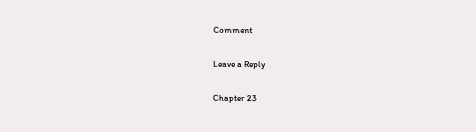Comment

Leave a Reply

Chapter 23